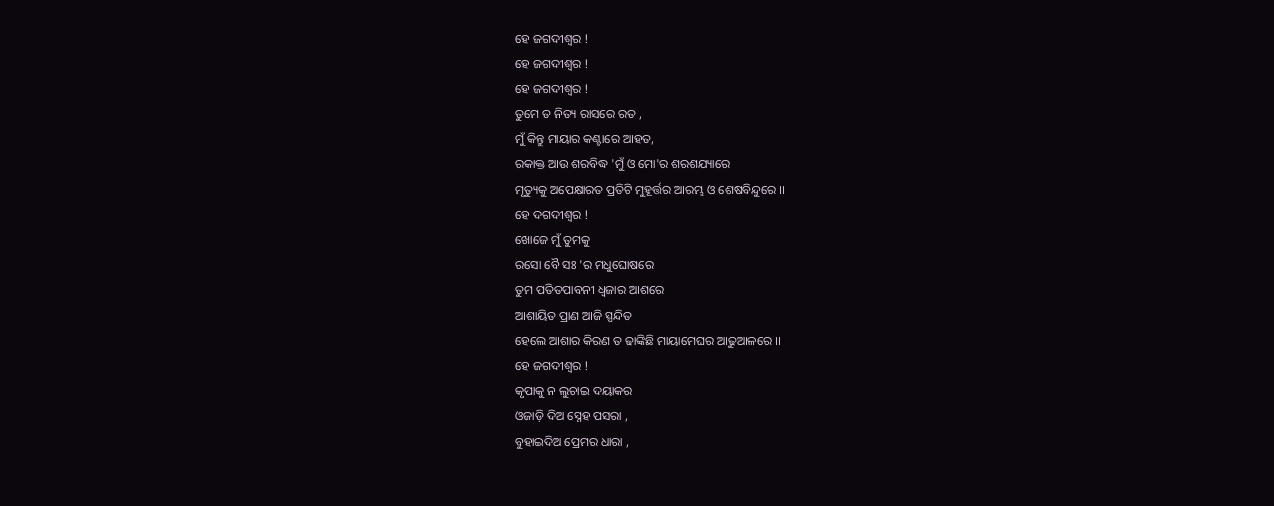ହେ ଜଗଦୀଶ୍ଵର !
ହେ ଜଗଦୀଶ୍ଵର !
ହେ ଜଗଦୀଶ୍ଵର !
ତୁମେ ତ ନିତ୍ୟ ରାସରେ ରତ ,
ମୁଁ କିନ୍ତୁ ମାୟାର କଣ୍ଟାରେ ଆହତ,
ରକାକ୍ତ ଆଉ ଶରବିଦ୍ଧ 'ମୁଁ ଓ ମୋ'ର ଶରଶଯ୍ୟାରେ
ମୃତ୍ୟୁକୁ ଅପେକ୍ଷାରତ ପ୍ରତିଟି ମୁହୂର୍ତ୍ତର ଆରମ୍ଭ ଓ ଶେଷବିନ୍ଦୁରେ ।।
ହେ ଦଗଦୀଶ୍ଵର !
ଖୋଜେ ମୁଁ ତୁମକୁ
ରସୋ ବୈ ସଃ 'ର ମଧୁଘୋଷରେ
ତୁମ ପତିତପାବନୀ ଧ୍ଵଜାର ଆଶରେ
ଆଶାୟିତ ପ୍ରାଣ ଆଜି ସ୍ପନ୍ଦିତ
ହେଲେ ଆଶାର କିରଣ ତ ଢାଙ୍କିଛି ମାୟାମେଘର ଆଢୁଆଳରେ ।।
ହେ ଜଗଦୀଶ୍ଵର !
କୃପାକୁ ନ ଲୁଚାଇ ଦୟାକର
ଓଜାଡ଼ି ଦିଅ ସ୍ନେହ ପସରା ,
ବୁହାଇଦିଅ ପ୍ରେମର ଧାରା ,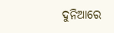ଦୁନିଆରେ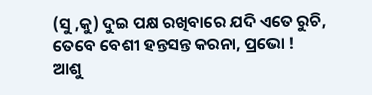(ସୁ ,କୁ) ଦୁଇ ପକ୍ଷ ରଖିବାରେ ଯଦି ଏତେ ରୁଚି,
ତେବେ ବେଶୀ ହନ୍ତସନ୍ତ କରନା, ପ୍ରଭୋ !
ଆଶୁ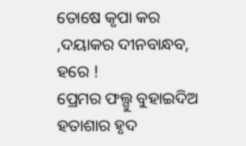ତୋଷେ କୃପା କର ,ଦୟାକର ଦୀନବାନ୍ଧବ, ହରେ !
ପ୍ରେମର ଫଲ୍ଗୁ ବୁହାଇଦିଅ ହତାଶାର ହୃଦ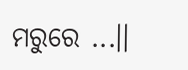ମରୁରେ ...।।